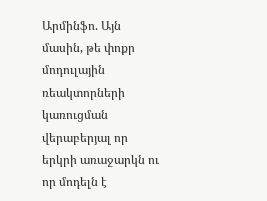Արմինֆո. Այն մասին, թե փոքր մոդուլային ռեակտորների կառուցման վերաբերյալ որ երկրի առաջարկն ու որ մոդելն է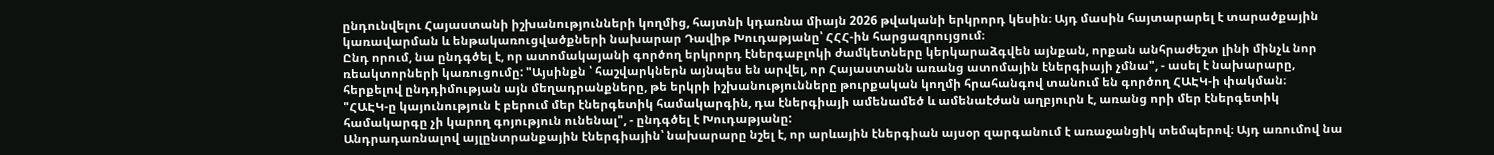ընդունվելու Հայաստանի իշխանությունների կողմից, հայտնի կդառնա միայն 2026 թվականի երկրորդ կեսին։ Այդ մասին հայտարարել է տարածքային կառավարման և ենթակառուցվածքների նախարար Դավիթ Խուդաթյանը՝ ՀՀՀ-ին հարցազրույցում։
Ընդ որում, նա ընդգծել է, որ ատոմակայանի գործող երկրորդ էներգաբլոկի ժամկետները կերկարաձգվեն այնքան, որքան անհրաժեշտ լինի մինչև նոր ռեակտորների կառուցումը: "Այսինքն ՝ հաշվարկներն այնպես են արվել, որ Հայաստանն առանց ատոմային էներգիայի չմնա", - ասել է նախարարը, հերքելով ընդդիմության այն մեղադրանքները, թե երկրի իշխանությունները թուրքական կողմի հրահանգով տանում են գործող ՀԱԷԿ-ի փակման։
"ՀԱԷԿ-ը կայունություն է բերում մեր էներգետիկ համակարգին, դա էներգիայի ամենամեծ և ամենաէժան աղբյուրն է, առանց որի մեր էներգետիկ համակարգը չի կարող գոյություն ունենալ", - ընդգծել է Խուդաթյանը:
Անդրադառնալով այլընտրանքային էներգիային՝ նախարարը նշել է, որ արևային էներգիան այսօր զարգանում է առաջանցիկ տեմպերով։ Այդ առումով նա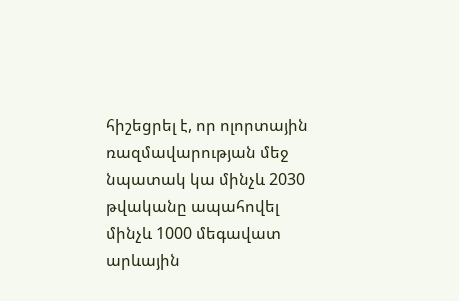հիշեցրել է, որ ոլորտային ռազմավարության մեջ նպատակ կա մինչև 2030 թվականը ապահովել մինչև 1000 մեգավատ արևային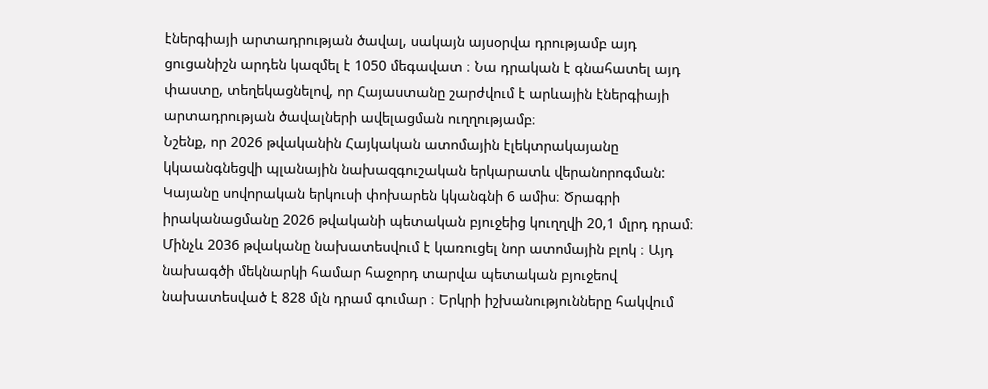էներգիայի արտադրության ծավալ, սակայն այսօրվա դրությամբ այդ ցուցանիշն արդեն կազմել է 1050 մեգավատ ։ Նա դրական է գնահատել այդ փաստը, տեղեկացնելով, որ Հայաստանը շարժվում է արևային էներգիայի արտադրության ծավալների ավելացման ուղղությամբ։
Նշենք, որ 2026 թվականին Հայկական ատոմային էլեկտրակայանը կկաանգնեցվի պլանային նախազգուշական երկարատև վերանորոգման: Կայանը սովորական երկուսի փոխարեն կկանգնի 6 ամիս։ Ծրագրի իրականացմանը 2026 թվականի պետական բյուջեից կուղղվի 20,1 մլրդ դրամ։ Մինչև 2036 թվականը նախատեսվում է կառուցել նոր ատոմային բլոկ ։ Այդ նախագծի մեկնարկի համար հաջորդ տարվա պետական բյուջեով նախատեսված է 828 մլն դրամ գումար ։ Երկրի իշխանությունները հակվում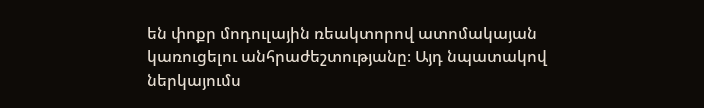են փոքր մոդուլային ռեակտորով ատոմակայան կառուցելու անհրաժեշտությանը։ Այդ նպատակով ներկայումս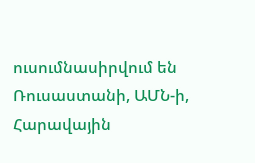ուսումնասիրվում են Ռուսաստանի, ԱՄՆ-ի, Հարավային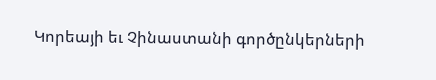Կորեայի եւ Չինաստանի գործընկերների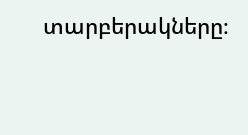տարբերակները։